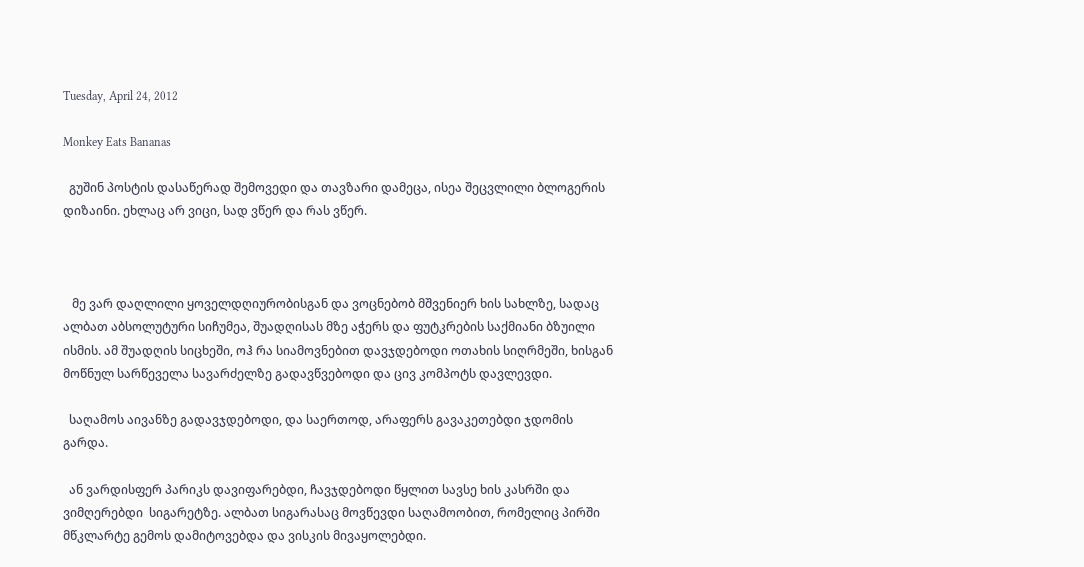Tuesday, April 24, 2012

Monkey Eats Bananas

  გუშინ პოსტის დასაწერად შემოვედი და თავზარი დამეცა, ისეა შეცვლილი ბლოგერის დიზაინი. ეხლაც არ ვიცი, სად ვწერ და რას ვწერ.



   მე ვარ დაღლილი ყოველდღიურობისგან და ვოცნებობ მშვენიერ ხის სახლზე, სადაც  ალბათ აბსოლუტური სიჩუმეა, შუადღისას მზე აჭერს და ფუტკრების საქმიანი ბზუილი ისმის. ამ შუადღის სიცხეში, ოჰ რა სიამოვნებით დავჯდებოდი ოთახის სიღრმეში, ხისგან მოწნულ სარწეველა სავარძელზე გადავწვებოდი და ცივ კომპოტს დავლევდი.

  საღამოს აივანზე გადავჯდებოდი, და საერთოდ, არაფერს გავაკეთებდი ჯდომის გარდა.

  ან ვარდისფერ პარიკს დავიფარებდი, ჩავჯდებოდი წყლით სავსე ხის კასრში და ვიმღერებდი  სიგარეტზე. ალბათ სიგარასაც მოვწევდი საღამოობით, რომელიც პირში მწკლარტე გემოს დამიტოვებდა და ვისკის მივაყოლებდი.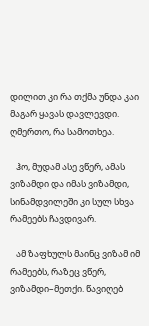დილით კი რა თქმა უნდა კაი მაგარ ყავას დავლევდი. ღმერთო, რა სამოთხეა.

   ჰო, მუდამ ასე ვწერ, ამას ვიზამდი და იმას ვიზამდი, სინამდვილეში კი სულ სხვა რამეებს ჩავდივარ.

   ამ ზაფხულს მაინც ვიზამ იმ რამეებს, რაზეც ვწერ, ვიზამდი–მეთქი. წავიღებ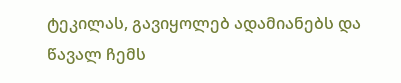ტეკილას, გავიყოლებ ადამიანებს და წავალ ჩემს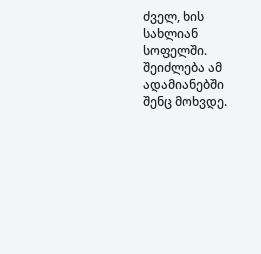ძველ, ხის სახლიან სოფელში. შეიძლება ამ ადამიანებში შენც მოხვდე.